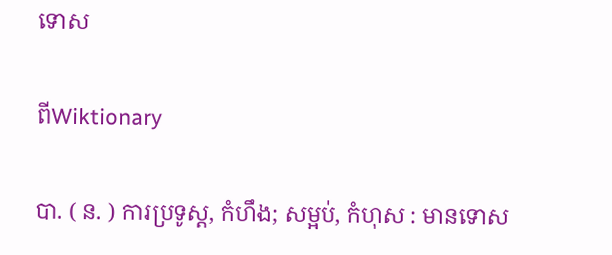ទោស

ពីWiktionary

បា. ( ន. ) ការប្រទូស្ត, កំហឹង; សម្អប់, កំហុស : មានទោស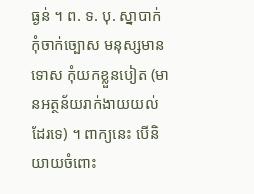ធ្ងន់ ។ ព. ទ. បុ. ស្នាបាក់ កុំចាក់ច្បោស មនុស្សមានទោស កុំយកខ្លួនបៀត (មានអត្ថន័យរាក់ងាយយល់ដែរទេ) ។ ពាក្យនេះ បើនិយាយចំពោះ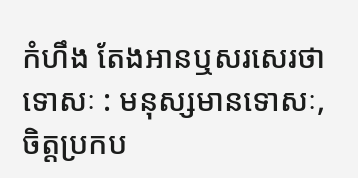កំហឹង តែងអានឬសរសេរថា ទោសៈ : មនុស្សមានទោសៈ, ចិត្តប្រកប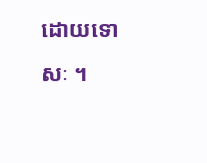ដោយទោសៈ ។